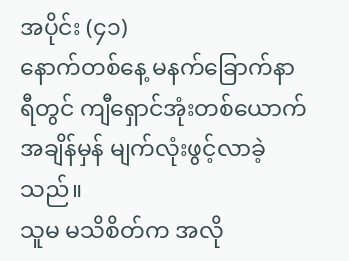အပိုင်း (၄၁)
နောက်တစ်နေ့ မနက်ခြောက်နာရီတွင် ကျီရှောင်အုံးတစ်ယောက် အချိန်မှန် မျက်လုံးဖွင့်လာခဲ့သည်။
သူမ မသိစိတ်က အလို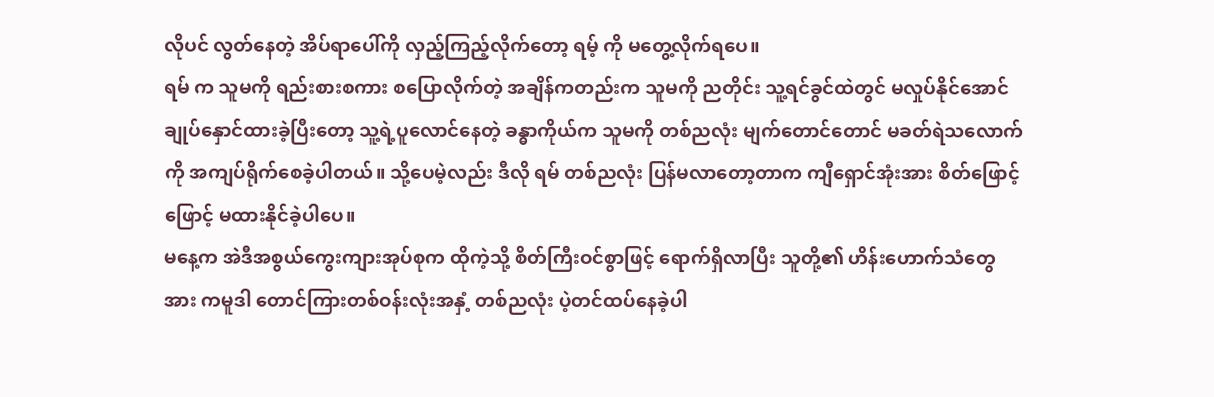လိုပင် လွတ်နေတဲ့ အိပ်ရာပေါ်ကို လှည့်ကြည့်လိုက်တော့ ရမ့် ကို မတွေ့လိုက်ရပေ။
ရမ် က သူမကို ရည်းစားစကား စပြောလိုက်တဲ့ အချိန်ကတည်းက သူမကို ညတိုင်း သူ့ရင်ခွင်ထဲတွင် မလှုပ်နိုင်အောင်ချုပ်နှောင်ထားခဲ့ပြီးတော့ သူ့ရဲ့ပူလောင်နေတဲ့ ခန္ဓာကိုယ်က သူမကို တစ်ညလုံး မျက်တောင်တောင် မခတ်ရဲသလောက်ကို အကျပ်ရိုက်စေခဲ့ပါတယ်။ သို့ပေမဲ့လည်း ဒီလို ရမ် တစ်ညလုံး ပြန်မလာတော့တာက ကျီရှောင်အုံးအား စိတ်ဖြောင့်ဖြောင့် မထားနိုင်ခဲ့ပါပေ။
မနေ့က အဲဒီအစွယ်ကွေးကျားအုပ်စုက ထိုကဲ့သို့ စိတ်ကြီးဝင်စွာဖြင့် ရောက်ရှိလာပြီး သူတို့၏ ဟိန်းဟောက်သံတွေအား ကမူဒါ တောင်ကြားတစ်ဝန်းလုံးအနှံ့ တစ်ညလုံး ပဲ့တင်ထပ်နေခဲ့ပါ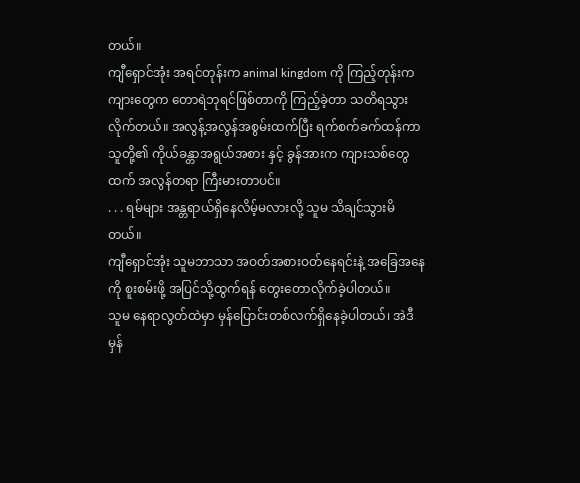တယ်။
ကျီရှောင်အုံး အရင်တုန်းက animal kingdom ကို ကြည့်တုန်းက ကျားတွေက တောရဲဘုရင်ဖြစ်တာကို ကြည့်ခဲ့တာ သတိရသွားလိုက်တယ်။ အလွန့်အလွန်အစွမ်းထက်ပြီး ရက်စက်ခက်ထန်ကာ သူတို့၏ ကိုယ်ခန္တာအရွယ်အစား နှင့် ခွန်အားက ကျားသစ်တွေထက် အလွန်တရာ ကြီးမားတာပင်။
. . . ရမ်များ အန္တရာယ်ရှိနေလိမ့်မလားလို့ သူမ သိချင်သွားမိတယ်။
ကျီရှောင်အုံး သူမဘာသာ အဝတ်အစားဝတ်နေရင်းနဲ့ အခြေအနေကို စူးစမ်းဖို့ အပြင်သို့ထွက်ရန် တွေးတောလိုက်ခဲ့ပါတယ်။
သူမ နေရာလွတ်ထဲမှာ မှန်ပြောင်းတစ်လက်ရှိနေခဲ့ပါတယ်၊ အဲဒီမှန်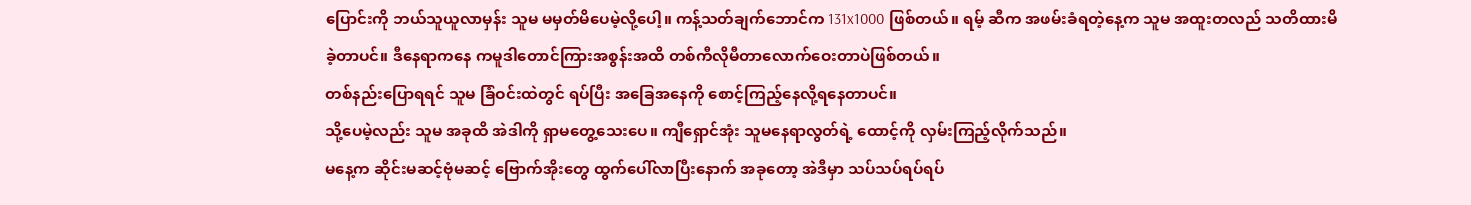ပြောင်းကို ဘယ်သူယူလာမှန်း သူမ မမှတ်မိပေမဲ့လို့ပေါ့။ ကန့်သတ်ချက်ဘောင်က 131x1000 ဖြစ်တယ်။ ရမ့် ဆီက အဖမ်းခံရတဲ့နေ့က သူမ အထူးတလည် သတိထားမိခဲ့တာပင်။ ဒီနေရာကနေ ကမူဒါတောင်ကြားအစွန်းအထိ တစ်ကီလိုမီတာလောက်ဝေးတာပဲဖြစ်တယ်။
တစ်နည်းပြောရရင် သူမ ခြံဝင်းထဲတွင် ရပ်ပြီး အခြေအနေကို စောင့်ကြည့်နေလို့ရနေတာပင်။
သို့ပေမဲ့လည်း သူမ အခုထိ အဲဒါကို ရှာမတွေ့သေးပေ။ ကျီရှောင်အုံး သူမနေရာလွတ်ရဲ့ ထောင့်ကို လှမ်းကြည့်လိုက်သည်။
မနေ့က ဆိုင်းမဆင့်ဗုံမဆင့် ဗြောက်အိုးတွေ ထွက်ပေါ်လာပြီးနောက် အခုတော့ အဲဒီမှာ သပ်သပ်ရပ်ရပ်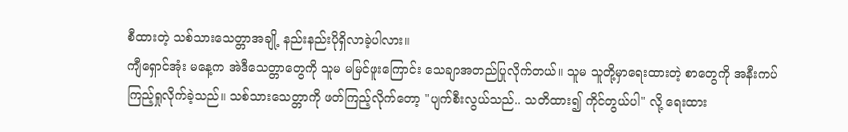စီထားတဲ့ သစ်သားသေတ္တာအချို့ နည်းနည်းပိုရှိလာခဲ့ပါလား။
ကျီရှောင်အုံး မနေ့က အဲဒီသေတ္တာတွေကို သူမ မမြင်ဖူးကြောင်း သေချာအတည်ပြုလိုက်တယ်။ သူမ သူတို့မှာရေးထားတဲ့ စာတွေကို အနီးကပ်ကြည့်ရှုလိုက်ခဲ့သည်။ သစ်သားသေတ္တာကို ဖတ်ကြည့်လိုက်တော့ "ပျက်စီးလွယ်သည်.. သတိထား၍ ကိုင်တွယ်ပါ" လို့ ရေးထား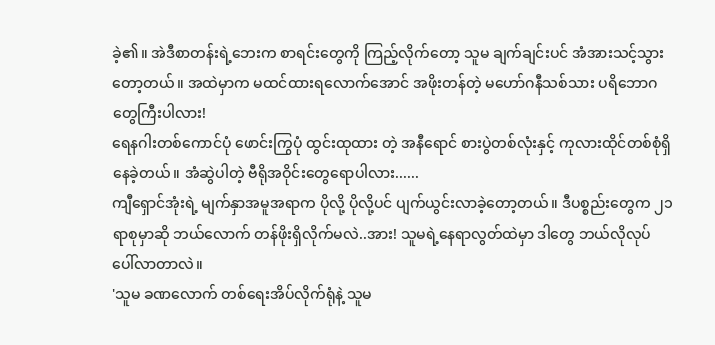ခဲ့၏။ အဲဒီစာတန်းရဲ့ဘေးက စာရင်းတွေကို ကြည့်လိုက်တော့ သူမ ချက်ချင်းပင် အံအားသင့်သွားတော့တယ်။ အထဲမှာက မထင်ထားရလောက်အောင် အဖိုးတန်တဲ့ မဟော်ဂနီသစ်သား ပရိဘောဂတွေကြီးပါလား!
ရေနဂါးတစ်ကောင်ပုံ ဖောင်းကြွပုံ ထွင်းထုထား တဲ့ အနီရောင် စားပွဲတစ်လုံးနှင့် ကုလားထိုင်တစ်စုံရှိနေခဲ့တယ်။ အံဆွဲပါတဲ့ ဗီရိုအဝိုင်းတွေရောပါလား......
ကျီရှောင်အုံးရဲ့ မျက်နှာအမူအရာက ပိုလို့ ပိုလို့ပင် ပျက်ယွင်းလာခဲ့တော့တယ်။ ဒီပစ္စည်းတွေက ၂၁ ရာစုမှာဆို ဘယ်လောက် တန်ဖိုးရှိလိုက်မလဲ..အား! သူမရဲ့နေရာလွတ်ထဲမှာ ဒါတွေ ဘယ်လိုလုပ် ပေါ်လာတာလဲ။
'သူမ ခဏလောက် တစ်ရေးအိပ်လိုက်ရုံနဲ့ သူမ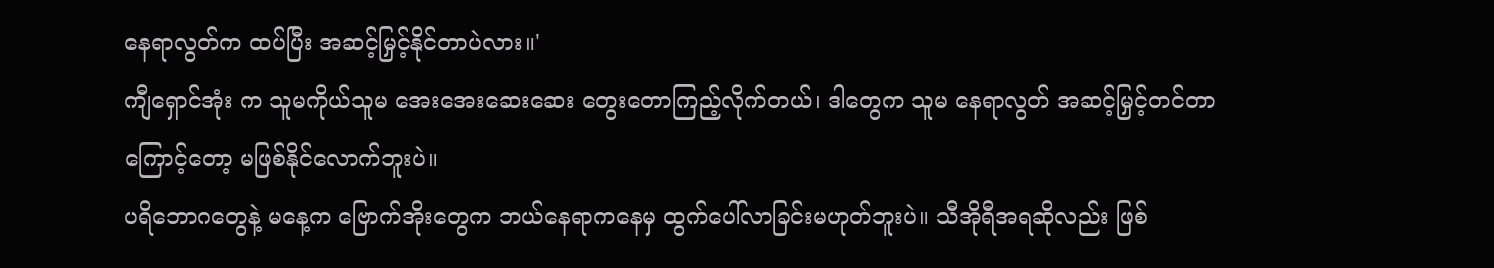နေရာလွတ်က ထပ်ပြီး အဆင့်မြှင့်နိုင်တာပဲလား။'
ကျီရှောင်အုံး က သူမကိုယ်သူမ အေးအေးဆေးဆေး တွေးတောကြည့်လိုက်တယ်၊ ဒါတွေက သူမ နေရာလွတ် အဆင့်မြှင့်တင်တာကြောင့်တော့ မဖြစ်နိုင်လောက်ဘူးပဲ။
ပရိဘောဂတွေနဲ့ မနေ့က ဗြောက်အိုးတွေက ဘယ်နေရာကနေမှ ထွက်ပေါ်လာခြင်းမဟုတ်ဘူးပဲ။ သီအိုရီအရဆိုလည်း ဖြစ်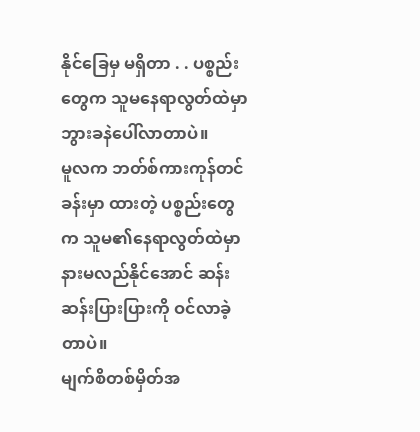နိုင်ခြေမှ မရှိတာ . . ပစ္စည်းတွေက သူမနေရာလွတ်ထဲမှာ ဘွားခနဲပေါ်လာတာပဲ။
မူလက ဘတ်စ်ကားကုန်တင်ခန်းမှာ ထားတဲ့ ပစ္စည်းတွေက သူမ၏နေရာလွတ်ထဲမှာ နားမလည်နိုင်အောင် ဆန်းဆန်းပြားပြားကို ဝင်လာခဲ့တာပဲ။
မျက်စိတစ်မှိတ်အ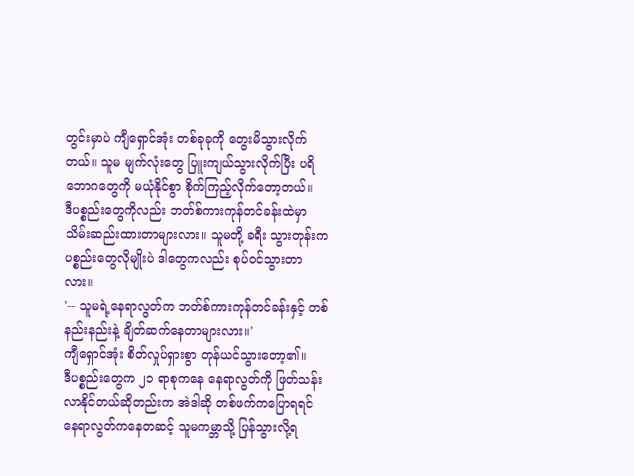တွင်းမှာပဲ ကျီရှောင်အုံး တစ်ခုခုကို တွေးမိသွားလိုက်တယ်။ သူမ မျက်လုံးတွေ ပြူးကျယ်သွားလိုက်ပြီး ပရိဘောဂတွေကို မယုံနိုင်စွာ စိုက်ကြည့်လိုက်တော့တယ်။
ဒီပစ္စည်းတွေကိုလည်း ဘတ်စ်ကားကုန်တင်ခန်းထဲမှာ သိမ်းဆည်းထားတာများလား။ သူမတို့ ခရီး သွားတုန်းက ပစ္စည်းတွေလိုမျိုးပဲ ဒါတွေကလည်း စုပ်ဝင်သွားတာလား။
'-- သူမရဲ့နေရာလွတ်က ဘတ်စ်ကားကုန်တင်ခန်းနှင့် တစ်နည်းနည်းနဲ့ ချိတ်ဆက်နေတာများလား။'
ကျီရှောင်အုံး စိတ်လှုပ်ရှားစွာ တုန်ယင်သွားတော့၏။
ဒီပစ္စည်းတွေက ၂၁ ရာစုကနေ နေရာလွတ်ကို ဖြတ်သန်းလာနိုင်တယ်ဆိုတည်းက အဲဒါဆို တစ်ဖက်ကပြောရရင် နေရာလွတ်ကနေတဆင့် သူမကမ္ဘာသို့ ပြန်သွားလို့ရ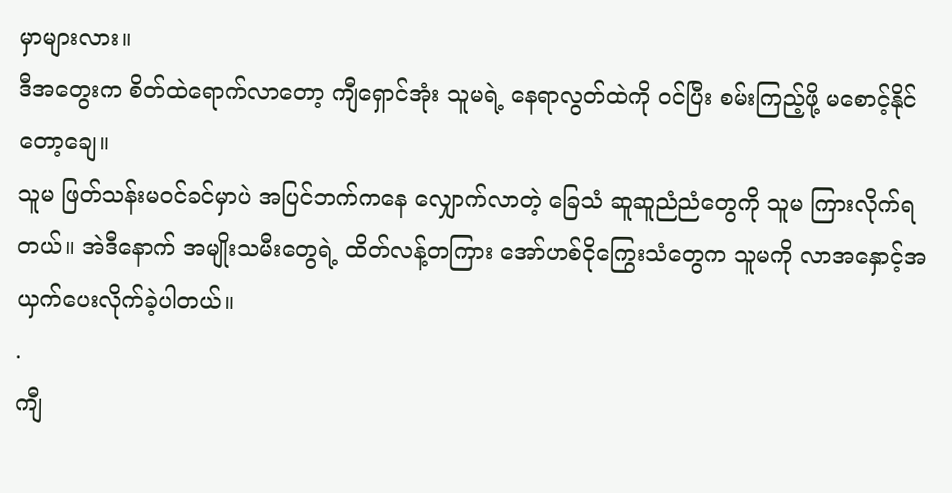မှာများလား။
ဒီအတွေးက စိတ်ထဲရောက်လာတော့ ကျီရှောင်အုံး သူမရဲ့ နေရာလွတ်ထဲကို ဝင်ပြီး စမ်းကြည့်ဖို့ မစောင့်နိုင်တော့ချေ။
သူမ ဖြတ်သန်းမဝင်ခင်မှာပဲ အပြင်ဘက်ကနေ လျှောက်လာတဲ့ ခြေသံ ဆူဆူညံညံတွေကို သူမ ကြားလိုက်ရတယ်။ အဲဒီနောက် အမျိုးသမီးတွေရဲ့ ထိတ်လန့်တကြား အော်ဟစ်ငိုကြွေးသံတွေက သူမကို လာအနှောင့်အယှက်ပေးလိုက်ခဲ့ပါတယ်။
.
ကျီ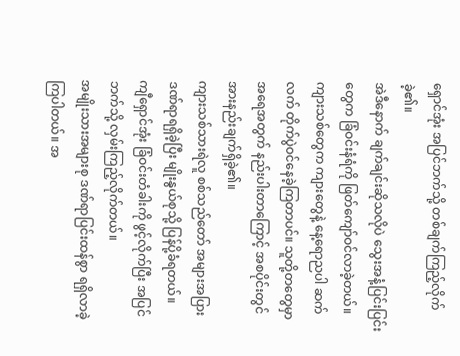ရှောင်အုံး အပြင်ဘက်သို့ တစ်ချက်ကြည့်လိုက်ခဲ့၏။
အဲဒီနောက် ချက်ချင်းဆိုသလိုပဲ သွေးအနံ့ပြင်းပြင်းတွေက ခြံဝင်းနံရံကို ဖြတ်ကျော်ဝင်လာခဲ့တယ်။
ကျားသစ်တွေက ကျားတွေနဲ့ နေ့ရောညပါ ဆက်လက် တိုက်ပွဲဝင်နေခဲ့ကြတာပင်။ သူတို့တတွေမှာ အရေအတွက် နည်းပါးတာကြောင့် အစပိုင်းတွင် အားနည်းချက်ရှိခဲ့၏။
ကျားသစ်သားရဲလူ စစ်သည်တော် အများအပြား ဒဏ်ရာရရှိခဲ့ပြီး မျိုးနွယ်စုသို့ ပြန်ပို့ခံရတယ်။
ကျီရှောင်အုံး ခြံဝင်းတံခါးကို ဖွင့်လိုက်ပြီး အပြင်ဘက်သို့ လှမ်းကြည့်လိုက်တယ်။
အမျိုးသားအများစု ဒဏ်ရာပြင်းထန်စွာ ရရှိလာခဲ့ကြပါတယ်။ အ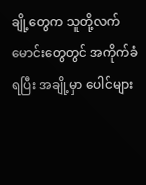ချို့တွေက သူတို့လက်မောင်းတွေတွင် အကိုက်ခံရပြီး အချို့မှာ ပေါင်များ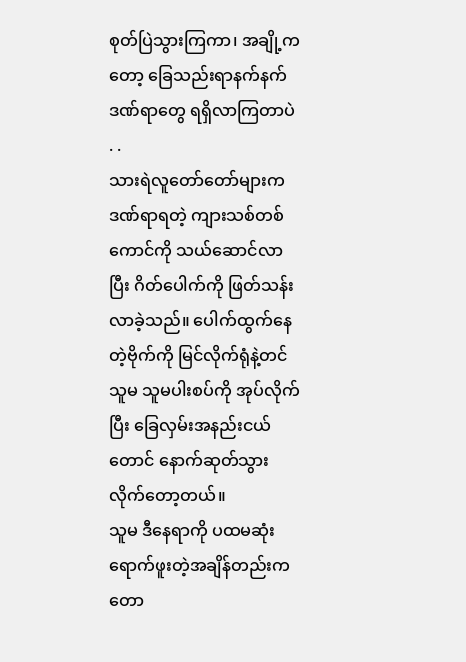စုတ်ပြဲသွားကြကာ၊ အချို့ကတော့ ခြေသည်းရာနက်နက်ဒဏ်ရာတွေ ရရှိလာကြတာပဲ . .
သားရဲလူတော်တော်များက ဒဏ်ရာရတဲ့ ကျားသစ်တစ်ကောင်ကို သယ်ဆောင်လာပြီး ဂိတ်ပေါက်ကို ဖြတ်သန်းလာခဲ့သည်။ ပေါက်ထွက်နေတဲ့ဗိုက်ကို မြင်လိုက်ရုံနဲ့တင် သူမ သူမပါးစပ်ကို အုပ်လိုက်ပြီး ခြေလှမ်းအနည်းငယ်တောင် နောက်ဆုတ်သွားလိုက်တော့တယ်။
သူမ ဒီနေရာကို ပထမဆုံးရောက်ဖူးတဲ့အချိန်တည်းက တော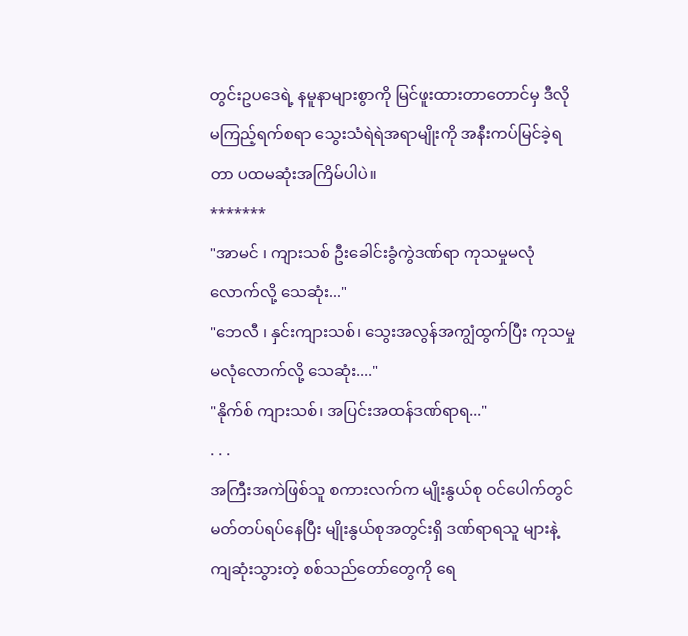တွင်းဥပဒေရဲ့ နမူနာများစွာကို မြင်ဖူးထားတာတောင်မှ ဒီလို မကြည့်ရက်စရာ သွေးသံရဲရဲအရာမျိုးကို အနီးကပ်မြင်ခဲ့ရတာ ပထမဆုံးအကြိမ်ပါပဲ။
*******
"အာမင် ၊ ကျားသစ် ဦးခေါင်းခွံကွဲဒဏ်ရာ ကုသမှုမလုံလောက်လို့ သေဆုံး..."
"ဘေလီ ၊ နှင်းကျားသစ်၊ သွေးအလွန်အကျွံထွက်ပြီး ကုသမှုမလုံလောက်လို့ သေဆုံး...."
"နိုက်စ် ကျားသစ်၊ အပြင်းအထန်ဒဏ်ရာရ..."
. . .
အကြီးအကဲဖြစ်သူ စကားလက်က မျိုးနွယ်စု ဝင်ပေါက်တွင် မတ်တပ်ရပ်နေပြီး မျိုးနွယ်စုအတွင်းရှိ ဒဏ်ရာရသူ များနဲ့ ကျဆုံးသွားတဲ့ စစ်သည်တော်တွေကို ရေ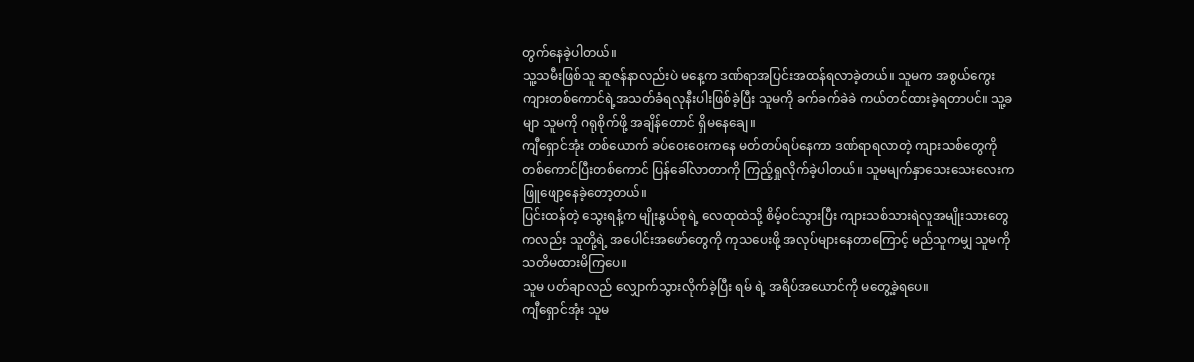တွက်နေခဲ့ပါတယ်။
သူ့သမီးဖြစ်သူ ဆူဇန်နာလည်းပဲ မနေ့က ဒဏ်ရာအပြင်းအထန်ရလာခဲ့တယ်။ သူမက အစွယ်ကွေး ကျားတစ်ကောင်ရဲ့အသတ်ခံရလုနီးပါးဖြစ်ခဲ့ပြီး သူမကို ခက်ခက်ခဲခဲ ကယ်တင်ထားခဲ့ရတာပင်။ သူ့ခမျာ သူမကို ဂရုစိုက်ဖို့ အချိန်တောင် ရှိမနေချေ။
ကျီရှောင်အုံး တစ်ယောက် ခပ်ဝေးဝေးကနေ မတ်တပ်ရပ်နေကာ ဒဏ်ရာရလာတဲ့ ကျားသစ်တွေကို တစ်ကောင်ပြီးတစ်ကောင် ပြန်ခေါ်လာတာကို ကြည့်ရှုလိုက်ခဲ့ပါတယ်။ သူမမျက်နှာသေးသေးလေးက ဖြူဖျော့နေခဲ့တော့တယ်။
ပြင်းထန်တဲ့ သွေးရနံ့က မျိုးနွယ်စုရဲ့ လေထုထဲသို့ စိမ့်ဝင်သွားပြီး ကျားသစ်သားရဲလူအမျိုးသားတွေကလည်း သူတို့ရဲ့ အပေါင်းအဖော်တွေကို ကုသပေးဖို့ အလုပ်များနေတာကြောင့် မည်သူကမျှ သူမကို သတိမထားမိကြပေ။
သူမ ပတ်ချာလည် လျှောက်သွားလိုက်ခဲ့ပြီး ရမ် ရဲ့ အရိပ်အယောင်ကို မတွေ့ခဲ့ရပေ။
ကျီရှောင်အုံး သူမ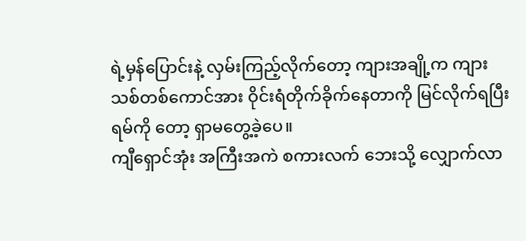ရဲ့မှန်ပြောင်းနဲ့ လှမ်းကြည့်လိုက်တော့ ကျားအချို့က ကျားသစ်တစ်ကောင်အား ဝိုင်းရံတိုက်ခိုက်နေတာကို မြင်လိုက်ရပြီး ရမ်ကို တော့ ရှာမတွေ့ခဲ့ပေ။
ကျီရှောင်အုံး အကြီးအကဲ စကားလက် ဘေးသို့ လျှောက်လာ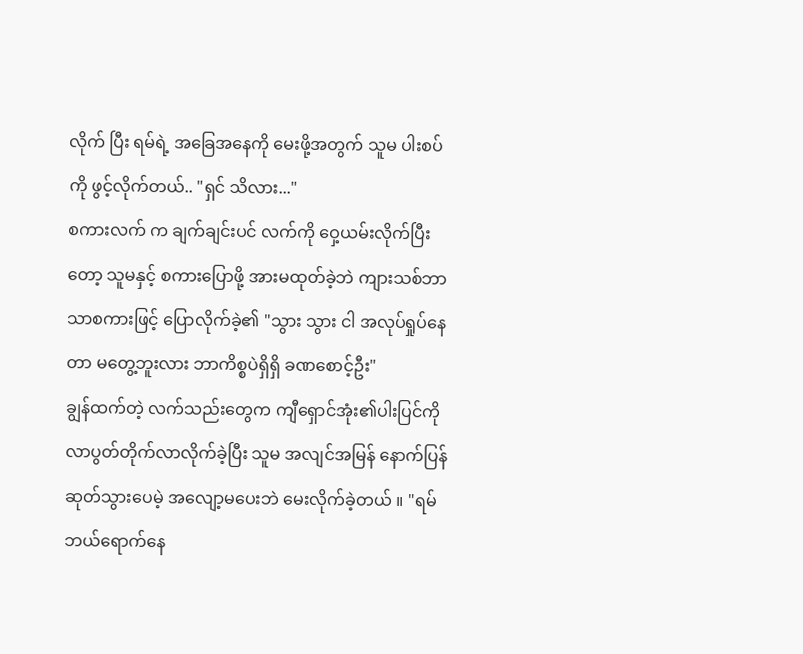လိုက် ပြီး ရမ်ရဲ့ အခြေအနေကို မေးဖို့အတွက် သူမ ပါးစပ်ကို ဖွင့်လိုက်တယ်.. "ရှင် သိလား..."
စကားလက် က ချက်ချင်းပင် လက်ကို ဝှေ့ယမ်းလိုက်ပြီးတော့ သူမနှင့် စကားပြောဖို့ အားမထုတ်ခဲ့ဘဲ ကျားသစ်ဘာသာစကားဖြင့် ပြောလိုက်ခဲ့၏ "သွား သွား ငါ အလုပ်ရှုပ်နေတာ မတွေ့ဘူးလား ဘာကိစ္စပဲရှိရှိ ခဏစောင့်ဦး"
ချွန်ထက်တဲ့ လက်သည်းတွေက ကျီရှောင်အုံး၏ပါးပြင်ကို လာပွတ်တိုက်လာလိုက်ခဲ့ပြီး သူမ အလျင်အမြန် နောက်ပြန်ဆုတ်သွားပေမဲ့ အလျော့မပေးဘဲ မေးလိုက်ခဲ့တယ် ။ "ရမ် ဘယ်ရောက်နေ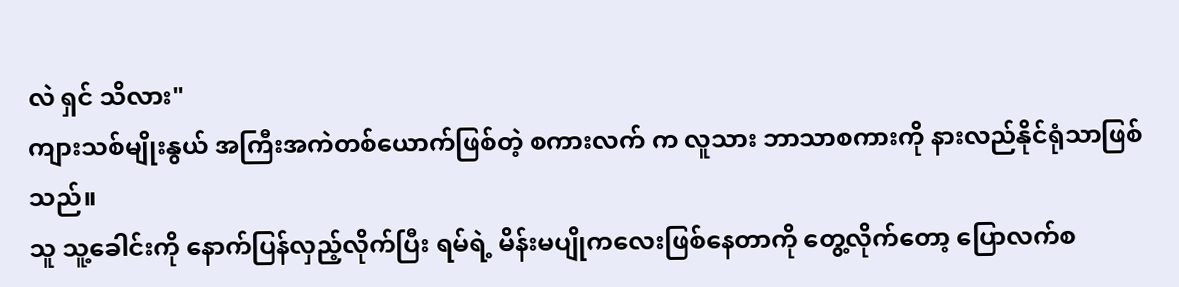လဲ ရှင် သိလား"
ကျားသစ်မျိုးနွယ် အကြီးအကဲတစ်ယောက်ဖြစ်တဲ့ စကားလက် က လူသား ဘာသာစကားကို နားလည်နိုင်ရုံသာဖြစ်သည်။
သူ သူ့ခေါင်းကို နောက်ပြန်လှည့်လိုက်ပြီး ရမ်ရဲ့ မိန်းမပျိုကလေးဖြစ်နေတာကို တွေ့လိုက်တော့ ပြောလက်စ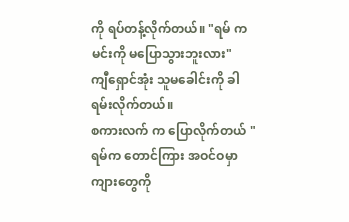ကို ရပ်တန့်လိုက်တယ်။ "ရမ် က မင်းကို မပြောသွားဘူးလား"
ကျီရှောင်အုံး သူမခေါင်းကို ခါရမ်းလိုက်တယ်။
စကားလက် က ပြောလိုက်တယ် "ရမ်က တောင်ကြား အဝင်ဝမှာ ကျားတွေကို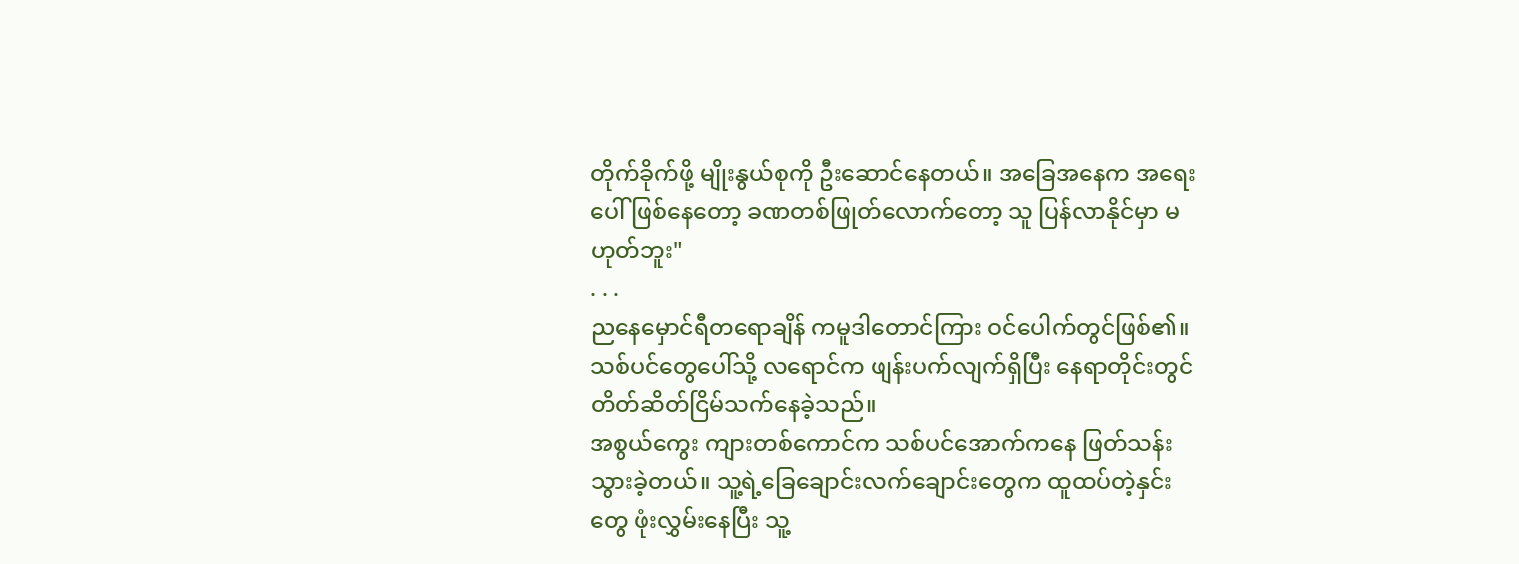တိုက်ခိုက်ဖို့ မျိုးနွယ်စုကို ဦးဆောင်နေတယ်။ အခြေအနေက အရေးပေါ်ဖြစ်နေတော့ ခဏတစ်ဖြုတ်လောက်တော့ သူ ပြန်လာနိုင်မှာ မဟုတ်ဘူး"
. . .
ညနေမှောင်ရီတရောချိန် ကမူဒါတောင်ကြား ဝင်ပေါက်တွင်ဖြစ်၏။
သစ်ပင်တွေပေါ်သို့ လရောင်က ဖျန်းပက်လျက်ရှိပြီး နေရာတိုင်းတွင် တိတ်ဆိတ်ငြိမ်သက်နေခဲ့သည်။
အစွယ်ကွေး ကျားတစ်ကောင်က သစ်ပင်အောက်ကနေ ဖြတ်သန်းသွားခဲ့တယ်။ သူ့ရဲ့ခြေချောင်းလက်ချောင်းတွေက ထူထပ်တဲ့နှင်းတွေ ဖုံးလွှမ်းနေပြီး သူ့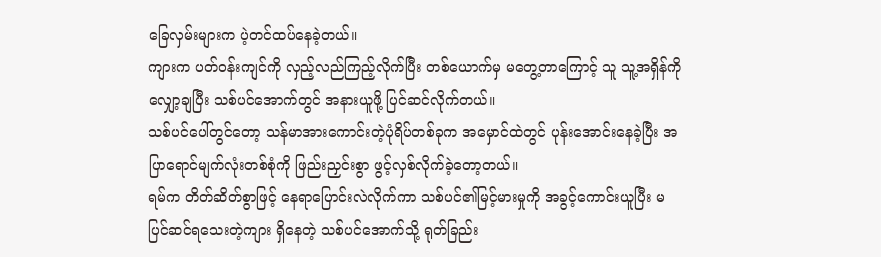ခြေလှမ်းများက ပဲ့တင်ထပ်နေခဲ့တယ်။
ကျားက ပတ်ဝန်းကျင်ကို လှည့်လည်ကြည့်လိုက်ပြီး တစ်ယောက်မှ မတွေ့တာကြောင့် သူ သူ့အရှိန်ကို လျှော့ချပြီး သစ်ပင်အောက်တွင် အနားယူဖို့ ပြင်ဆင်လိုက်တယ်။
သစ်ပင်ပေါ်တွင်တော့ သန်မာအားကောင်းတဲ့ပုံရိပ်တစ်ခုက အမှောင်ထဲတွင် ပုန်းအောင်းနေခဲ့ပြီး အပြာရောင်မျက်လုံးတစ်စုံကို ဖြည်းညှင်းစွာ ဖွင့်လှစ်လိုက်ခဲ့တော့တယ်။
ရမ်က တိတ်ဆိတ်စွာဖြင့် နေရာပြောင်းလဲလိုက်ကာ သစ်ပင်၏မြင့်မားမှုကို အခွင့်ကောင်းယူပြီး မပြင်ဆင်ရသေးတဲ့ကျား ရှိနေတဲ့ သစ်ပင်အောက်သို့ ရုတ်ခြည်း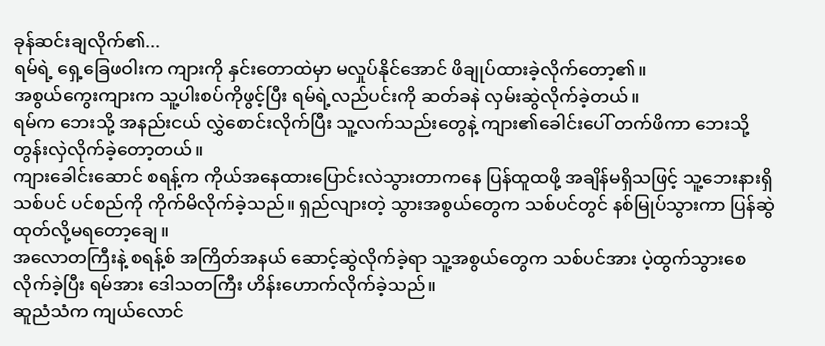ခုန်ဆင်းချလိုက်၏...
ရမ်ရဲ့ ရှေ့ခြေဖဝါးက ကျားကို နှင်းတောထဲမှာ မလှုပ်နိုင်အောင် ဖိချုပ်ထားခဲ့လိုက်တော့၏။
အစွယ်ကွေးကျားက သူ့ပါးစပ်ကိုဖွင့်ပြီး ရမ်ရဲ့လည်ပင်းကို ဆတ်ခနဲ လှမ်းဆွဲလိုက်ခဲ့တယ်။
ရမ်က ဘေးသို့ အနည်းငယ် လွှဲစောင်းလိုက်ပြီး သူ့လက်သည်းတွေနဲ့ ကျား၏ခေါင်းပေါ် တက်ဖိကာ ဘေးသို့ တွန်းလှဲလိုက်ခဲ့တော့တယ်။
ကျားခေါင်းဆောင် စရန့်က ကိုယ်အနေထားပြောင်းလဲသွားတာကနေ ပြန်ထူထဖို့ အချိန်မရှိသဖြင့် သူ့ဘေးနားရှိ သစ်ပင် ပင်စည်ကို ကိုက်မိလိုက်ခဲ့သည်။ ရှည်လျားတဲ့ သွားအစွယ်တွေက သစ်ပင်တွင် နစ်မြုပ်သွားကာ ပြန်ဆွဲထုတ်လို့မရတော့ချေ။
အလောတကြီးနဲ့ စရန့်စ် အကြိတ်အနယ် ဆောင့်ဆွဲလိုက်ခဲ့ရာ သူ့အစွယ်တွေက သစ်ပင်အား ပဲ့ထွက်သွားစေလိုက်ခဲ့ပြီး ရမ်အား ဒေါသတကြီး ဟိန်းဟောက်လိုက်ခဲ့သည်။
ဆူညံသံက ကျယ်လောင်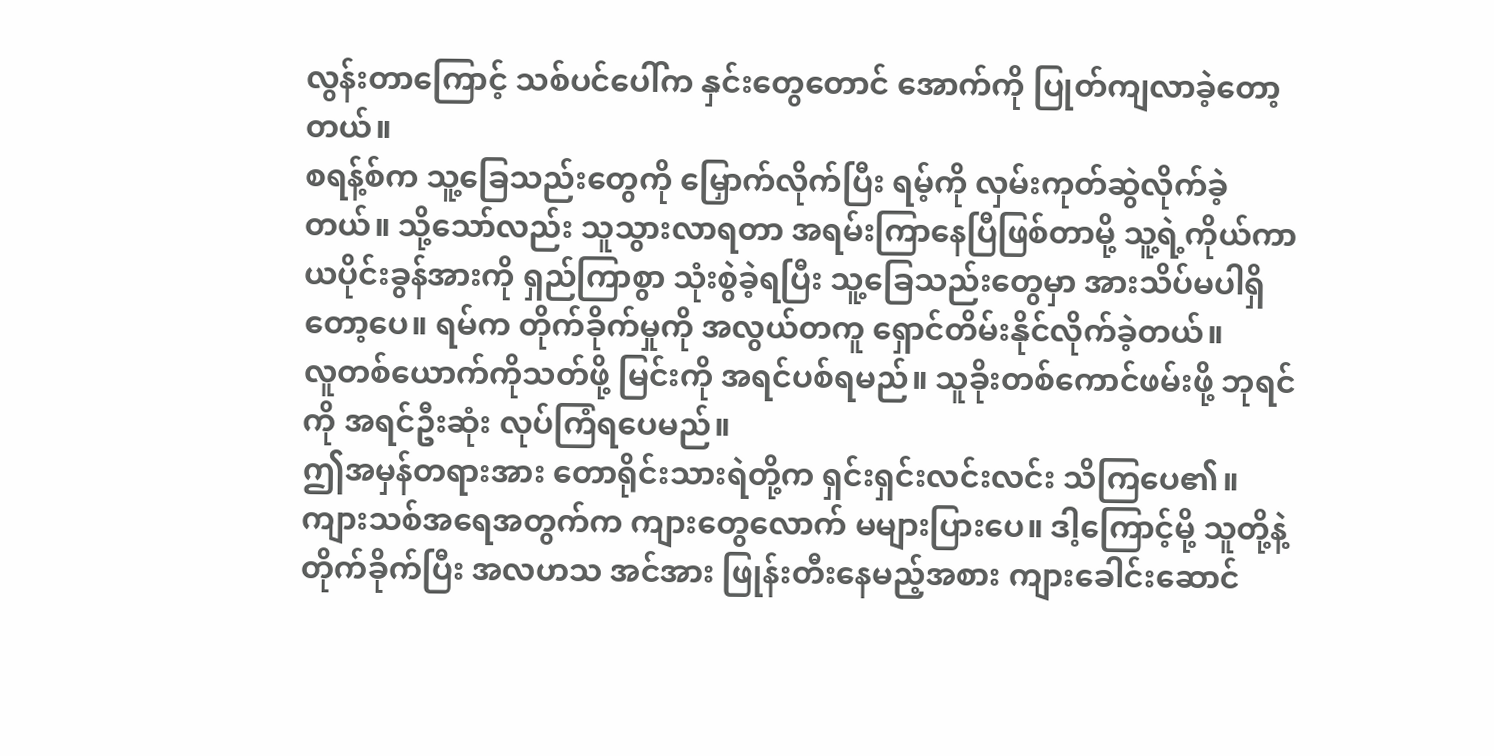လွန်းတာကြောင့် သစ်ပင်ပေါ်က နှင်းတွေတောင် အောက်ကို ပြုတ်ကျလာခဲ့တော့တယ်။
စရန့်စ်က သူ့ခြေသည်းတွေကို မြှောက်လိုက်ပြီး ရမ့်ကို လှမ်းကုတ်ဆွဲလိုက်ခဲ့တယ်။ သို့သော်လည်း သူသွားလာရတာ အရမ်းကြာနေပြီဖြစ်တာမို့ သူ့ရဲ့ကိုယ်ကာယပိုင်းခွန်အားကို ရှည်ကြာစွာ သုံးစွဲခဲ့ရပြီး သူ့ခြေသည်းတွေမှာ အားသိပ်မပါရှိတော့ပေ။ ရမ်က တိုက်ခိုက်မှုကို အလွယ်တကူ ရှောင်တိမ်းနိုင်လိုက်ခဲ့တယ်။
လူတစ်ယောက်ကိုသတ်ဖို့ မြင်းကို အရင်ပစ်ရမည်။ သူခိုးတစ်ကောင်ဖမ်းဖို့ ဘုရင်ကို အရင်ဦးဆုံး လုပ်ကြံရပေမည်။
ဤအမှန်တရားအား တောရိုင်းသားရဲတို့က ရှင်းရှင်းလင်းလင်း သိကြပေ၏။
ကျားသစ်အရေအတွက်က ကျားတွေလောက် မများပြားပေ။ ဒါ့ကြောင့်မို့ သူတို့နဲ့တိုက်ခိုက်ပြီး အလဟသ အင်အား ဖြုန်းတီးနေမည့်အစား ကျားခေါင်းဆောင်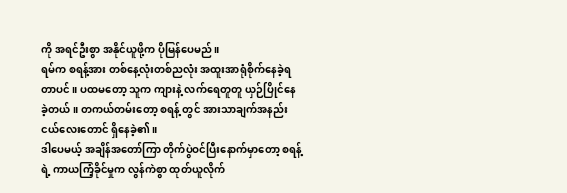ကို အရင်ဦးစွာ အနိုင်ယူဖို့က ပိုမြန်ပေမည်။
ရမ်က စရန့်အား တစ်နေ့လုံးတစ်ညလုံး အထူးအာရုံစိုက်နေခဲ့ရတာပင် ။ ပထမတော့ သူက ကျားနဲ့ လက်ရေတူတူ ယှဉ်ပြိုင်နေခဲ့တယ်။ တကယ်တမ်းတော့ စရန့် တွင် အားသာချက်အနည်းငယ်လေးတောင် ရှိနေခဲ့၏။
ဒါပေမယ့် အချိန်အတော်ကြာ တိုက်ပွဲဝင်ပြီးနောက်မှာတော့ စရန့် ရဲ့ ကာယကြံ့ခိုင်မှုက လွန်ကဲစွာ ထုတ်ယူလိုက်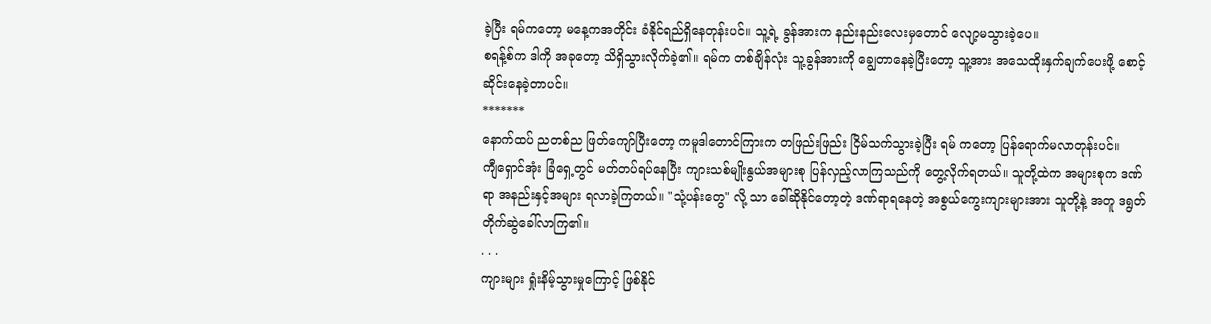ခဲ့ပြီး ရမ်ကတော့ မနေ့ကအတိုင်း ခံနိုင်ရည်ရှိနေတုန်းပင်။ သူ့ရဲ့ ခွန်အားက နည်းနည်းလေးမှတောင် လျော့မသွားခဲ့ပေ။
စရန့်စ်က ဒါကို အခုတော့ သိရှိသွားလိုက်ခဲ့၏။ ရမ်က တစ်ချိန်လုံး သူ့ခွန်အားကို ချွေတာနေခဲ့ပြီးတော့ သူ့အား အသေထိုးနှက်ချက်ပေးဖို့ စောင့်ဆိုင်းနေခဲ့တာပင်။
*******
နောက်ထပ် ညတစ်ည ဖြတ်ကျော်ပြီးတော့ ကမူဒါတောင်ကြားက တဖြည်းဖြည်း ငြိမ်သက်သွားခဲ့ပြီး ရမ် ကတော့ ပြန်ရောက်မလာတုန်းပင်။
ကျီရှောင်အုံး ခြံရှေ့တွင် မတ်တပ်ရပ်နေပြီး ကျားသစ်မျိုးနွယ်အများစု ပြန်လှည့်လာကြသည်ကို တွေ့လိုက်ရတယ်။ သူတို့ထဲက အများစုက ဒဏ်ရာ အနည်းနှင့်အများ ရလာခဲ့ကြတယ်။ "သုံ့ပန်းတွေ" လို့ သာ ခေါ်ဆိုနိုင်တော့တဲ့ ဒဏ်ရာရနေတဲ့ အစွယ်ကွေးကျားများအား သူတို့နဲ့ အတူ ဒရွတ်တိုက်ဆွဲခေါ်လာကြ၏။
. . .
ကျားများ ရှုံးနိမ့်သွားမှုကြောင့် ဖြစ်နိုင်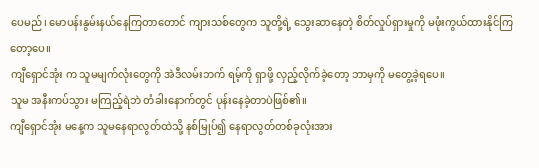ပေမည်၊ မောပန်းနွမ်းနယ်နေကြတာတောင် ကျားသစ်တွေက သူတို့ရဲ့ သွေးဆာနေတဲ့ စိတ်လှုပ်ရှားမှုကို မဖုံးကွယ်ထားနိုင်ကြတော့ပေ။
ကျီရှောင်အုံး က သူမမျက်လုံးတွေကို အဲဒီလမ်းဘက် ရမ့်ကို ရှာဖို့ လှည့်လိုက်ခဲ့တော့ ဘာမှကို မတွေ့ခဲ့ရပေ။
သူမ အနီးကပ်သွား မကြည့်ရဲဘဲ တံခါးနောက်တွင် ပုန်းနေခဲ့တာပဲဖြစ်၏။
ကျီရှောင်အုံး မနေ့က သူမနေရာလွတ်ထဲသို့ နစ်မြုပ်၍ နေရာလွတ်တစ်ခုလုံးအား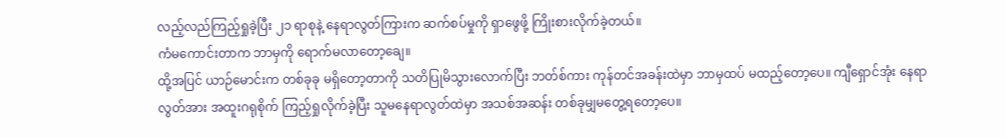လည့်လည်ကြည့်ရှုခဲ့ပြီး ၂၁ ရာစုနဲ့ နေရာလွတ်ကြားက ဆက်စပ်မှုကို ရှာဖွေဖို့ ကြိုးစားလိုက်ခဲ့တယ်။
ကံမကောင်းတာက ဘာမှကို ရောက်မလာတော့ချေ။
ထို့အပြင် ယာဉ်မောင်းက တစ်ခုခု မရှိတော့တာကို သတိပြုမိသွားလောက်ပြီး ဘတ်စ်ကား ကုန်တင်အခန်းထဲမှာ ဘာမှထပ် မထည့်တော့ပေ။ ကျီရှောင်အုံး နေရာလွတ်အား အထူးဂရုစိုက် ကြည့်ရှုလိုက်ခဲ့ပြီး သူမနေရာလွတ်ထဲမှာ အသစ်အဆန်း တစ်ခုမျှမတွေ့ရတော့ပေ။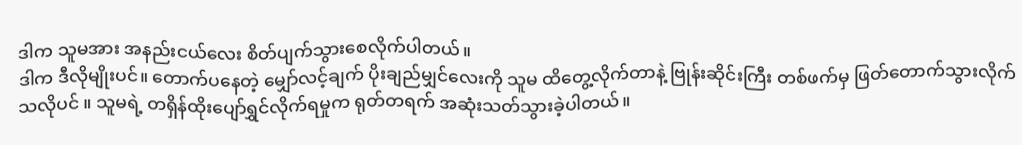ဒါက သူမအား အနည်းငယ်လေး စိတ်ပျက်သွားစေလိုက်ပါတယ်။
ဒါက ဒီလိုမျိုးပင်။ တောက်ပနေတဲ့ မျှော်လင့်ချက် ပိုးချည်မျှင်လေးကို သူမ ထိတွေ့လိုက်တာနဲ့ ဗြုန်းဆိုင်းကြီး တစ်ဖက်မှ ဖြတ်တောက်သွားလိုက်သလိုပင် ။ သူမရဲ့ တရှိန်ထိုးပျော်ရွှင်လိုက်ရမှုက ရုတ်တရက် အဆုံးသတ်သွားခဲ့ပါတယ်။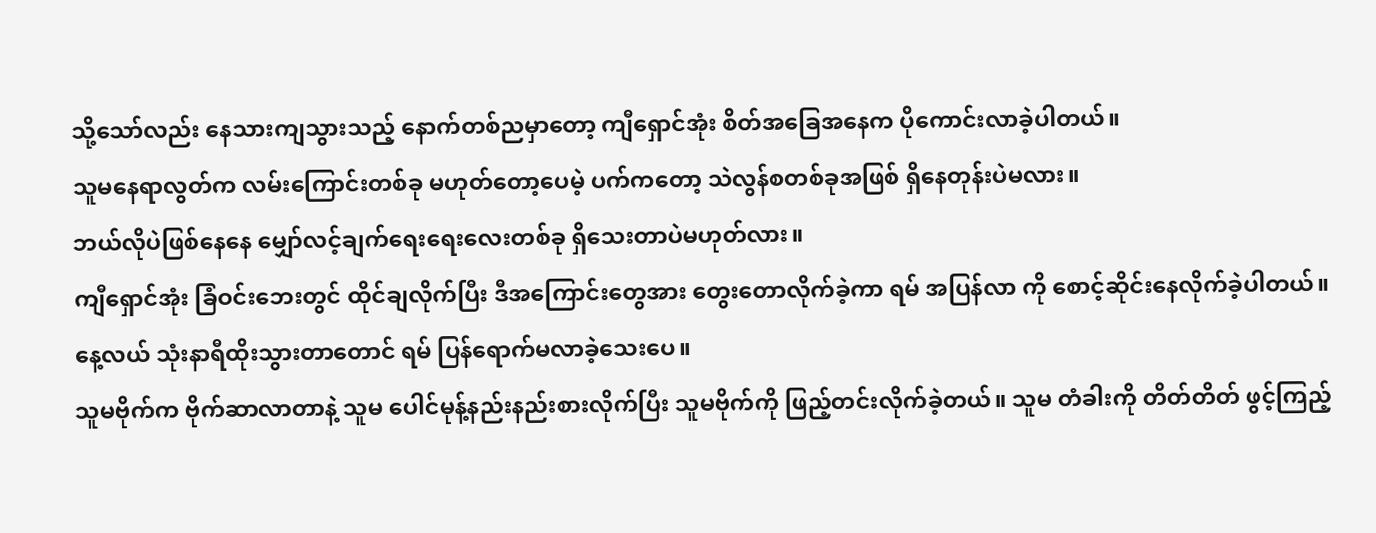သို့သော်လည်း နေသားကျသွားသည့် နောက်တစ်ညမှာတော့ ကျီရှောင်အုံး စိတ်အခြေအနေက ပိုကောင်းလာခဲ့ပါတယ်။
သူမနေရာလွတ်က လမ်းကြောင်းတစ်ခု မဟုတ်တော့ပေမဲ့ ပက်ကတော့ သဲလွန်စတစ်ခုအဖြစ် ရှိနေတုန်းပဲမလား။
ဘယ်လိုပဲဖြစ်နေနေ မျှော်လင့်ချက်ရေးရေးလေးတစ်ခု ရှိသေးတာပဲမဟုတ်လား။
ကျီရှောင်အုံး ခြံဝင်းဘေးတွင် ထိုင်ချလိုက်ပြီး ဒီအကြောင်းတွေအား တွေးတောလိုက်ခဲ့ကာ ရမ် အပြန်လာ ကို စောင့်ဆိုင်းနေလိုက်ခဲ့ပါတယ်။
နေ့လယ် သုံးနာရီထိုးသွားတာတောင် ရမ် ပြန်ရောက်မလာခဲ့သေးပေ။
သူမဗိုက်က ဗိုက်ဆာလာတာနဲ့ သူမ ပေါင်မုန့်နည်းနည်းစားလိုက်ပြီး သူမဗိုက်ကို ဖြည့်တင်းလိုက်ခဲ့တယ်။ သူမ တံခါးကို တိတ်တိတ် ဖွင့်ကြည့်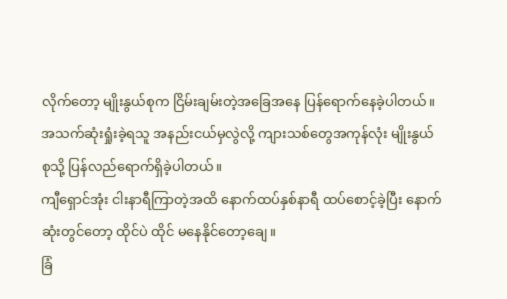လိုက်တော့ မျိုးနွယ်စုက ငြိမ်းချမ်းတဲ့အခြေအနေ ပြန်ရောက်နေခဲ့ပါတယ်။ အသက်ဆုံးရှုံးခဲ့ရသူ အနည်းငယ်မှလွဲလို့ ကျားသစ်တွေအကုန်လုံး မျိုးနွယ်စုသို့ ပြန်လည်ရောက်ရှိခဲ့ပါတယ်။
ကျီရှောင်အုံး ငါးနာရီကြာတဲ့အထိ နောက်ထပ်နှစ်နာရီ ထပ်စောင့်ခဲ့ပြီး နောက်ဆုံးတွင်တော့ ထိုင်ပဲ ထိုင် မနေနိုင်တော့ချေ။
ခြံ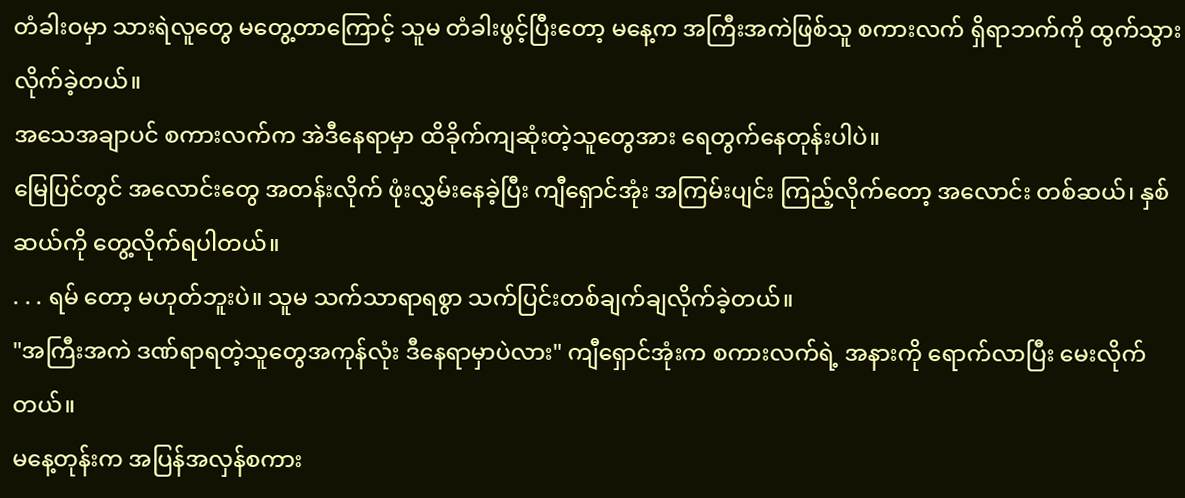တံခါးဝမှာ သားရဲလူတွေ မတွေ့တာကြောင့် သူမ တံခါးဖွင့်ပြီးတော့ မနေ့က အကြီးအကဲဖြစ်သူ စကားလက် ရှိရာဘက်ကို ထွက်သွားလိုက်ခဲ့တယ်။
အသေအချာပင် စကားလက်က အဲဒီနေရာမှာ ထိခိုက်ကျဆုံးတဲ့သူတွေအား ရေတွက်နေတုန်းပါပဲ။
မြေပြင်တွင် အလောင်းတွေ အတန်းလိုက် ဖုံးလွှမ်းနေခဲ့ပြီး ကျီရှောင်အုံး အကြမ်းပျင်း ကြည့်လိုက်တော့ အလောင်း တစ်ဆယ်၊ နှစ်ဆယ်ကို တွေ့လိုက်ရပါတယ်။
. . . ရမ် တော့ မဟုတ်ဘူးပဲ။ သူမ သက်သာရာရစွာ သက်ပြင်းတစ်ချက်ချလိုက်ခဲ့တယ်။
"အကြီးအကဲ ဒဏ်ရာရတဲ့သူတွေအကုန်လုံး ဒီနေရာမှာပဲလား" ကျီရှောင်အုံးက စကားလက်ရဲ့ အနားကို ရောက်လာပြီး မေးလိုက်တယ်။
မနေ့တုန်းက အပြန်အလှန်စကား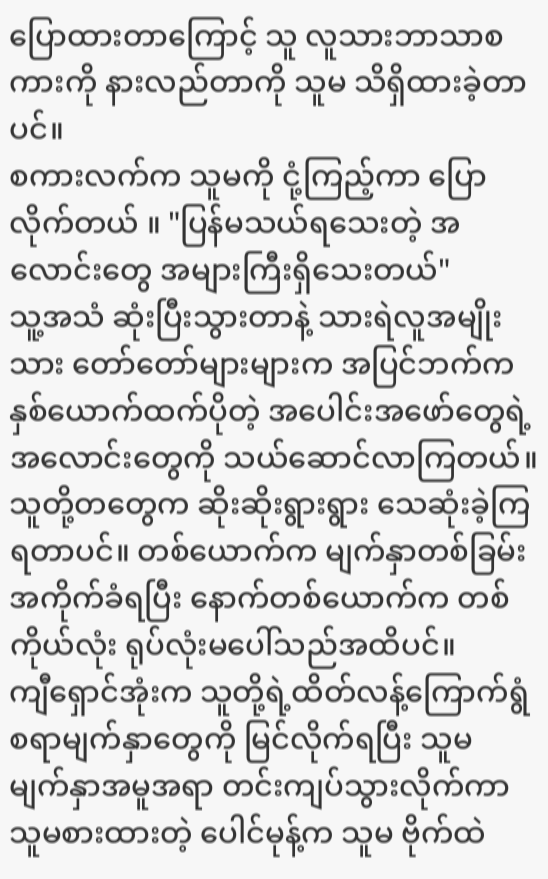ပြောထားတာကြောင့် သူ လူသားဘာသာစကားကို နားလည်တာကို သူမ သိရှိထားခဲ့တာပင်။
စကားလက်က သူမကို ငုံ့ကြည့်ကာ ပြောလိုက်တယ် ။ "ပြန်မသယ်ရသေးတဲ့ အလောင်းတွေ အများကြီးရှိသေးတယ်"
သူ့အသံ ဆုံးပြီးသွားတာနဲ့ သားရဲလူအမျိုးသား တော်တော်များများက အပြင်ဘက်က နှစ်ယောက်ထက်ပိုတဲ့ အပေါင်းအဖော်တွေရဲ့ အလောင်းတွေကို သယ်ဆောင်လာကြတယ်။
သူတို့တတွေက ဆိုးဆိုးရွားရွား သေဆုံးခဲ့ကြရတာပင်။ တစ်ယောက်က မျက်နှာတစ်ခြမ်း အကိုက်ခံရပြီး နောက်တစ်ယောက်က တစ်ကိုယ်လုံး ရုပ်လုံးမပေါ်သည်အထိပင်။
ကျီရှောင်အုံးက သူတို့ရဲ့ထိတ်လန့်ကြောက်ရွံစရာမျက်နှာတွေကို မြင်လိုက်ရပြီး သူမ မျက်နှာအမူအရာ တင်းကျပ်သွားလိုက်ကာ သူမစားထားတဲ့ ပေါင်မုန့်က သူမ ဗိုက်ထဲ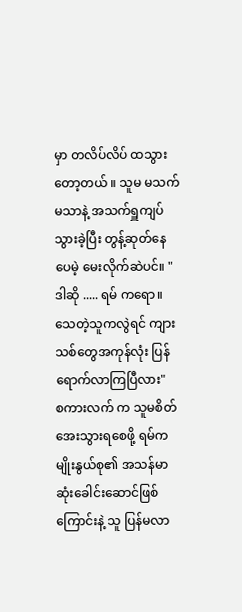မှာ တလိပ်လိပ် ထသွားတော့တယ် ။ သူမ မသက်မသာနဲ့ အသက်ရှူကျပ်သွားခဲ့ပြီး တွန့်ဆုတ်နေပေမဲ့ မေးလိုက်ဆဲပင်။ "ဒါဆို ..... ရမ် ကရော။ သေတဲ့သူကလွဲရင် ကျားသစ်တွေအကုန်လုံး ပြန်ရောက်လာကြပြီလား"
စကားလက် က သူမစိတ်အေးသွားရစေဖို့ ရမ်က မျိုးနွယ်စု၏ အသန်မာဆုံးခေါင်းဆောင်ဖြစ်ကြောင်းနဲ့ သူ ပြန်မလာ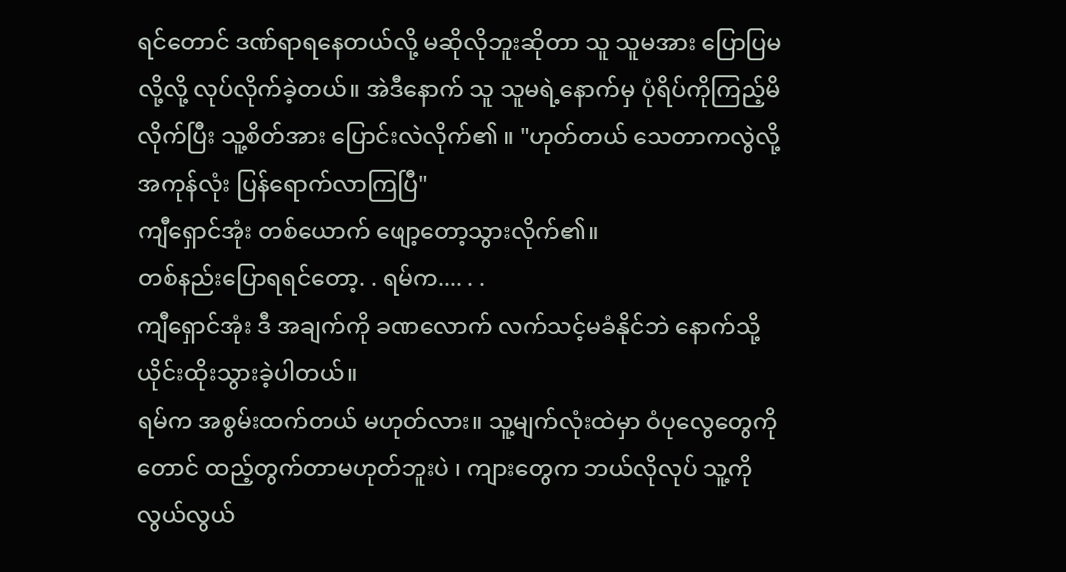ရင်တောင် ဒဏ်ရာရနေတယ်လို့ မဆိုလိုဘူးဆိုတာ သူ သူမအား ပြောပြမလို့လို့ လုပ်လိုက်ခဲ့တယ်။ အဲဒီနောက် သူ သူမရဲ့နောက်မှ ပုံရိပ်ကိုကြည့်မိလိုက်ပြီး သူ့စိတ်အား ပြောင်းလဲလိုက်၏ ။ "ဟုတ်တယ် သေတာကလွဲလို့ အကုန်လုံး ပြန်ရောက်လာကြပြီ"
ကျီရှောင်အုံး တစ်ယောက် ဖျော့တော့သွားလိုက်၏။
တစ်နည်းပြောရရင်တော့. . ရမ်က.... . .
ကျီရှောင်အုံး ဒီ အချက်ကို ခဏလောက် လက်သင့်မခံနိုင်ဘဲ နောက်သို့ ယိုင်းထိုးသွားခဲ့ပါတယ်။
ရမ်က အစွမ်းထက်တယ် မဟုတ်လား။ သူ့မျက်လုံးထဲမှာ ဝံပုလွေတွေကိုတောင် ထည့်တွက်တာမဟုတ်ဘူးပဲ ၊ ကျားတွေက ဘယ်လိုလုပ် သူ့ကို လွယ်လွယ်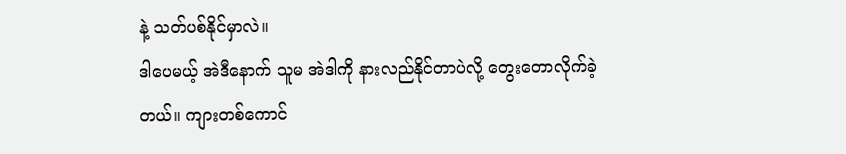နဲ့ သတ်ပစ်နိုင်မှာလဲ။
ဒါပေမယ့် အဲဒီနောက် သူမ အဲဒါကို နားလည်နိုင်တာပဲလို့ တွေးတောလိုက်ခဲ့တယ်။ ကျားတစ်ကောင်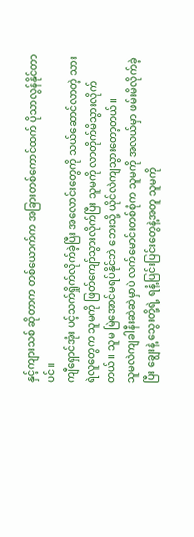နှင့်ကျားသစ် ဆိုတာက တစ်ယောက်က အခြားတစ်ကောင်ထက် ပိုသာလွန်နိုင်တာပင်။
ကျီရှောင်အုံး ပင့်သက်ရှိုက်လိုက်ခဲ့ပြီး အလောင်းတွေကို သယ်ဆောင်လာတဲ့ သားရဲလူတွေက သူမကို ဖြတ်ကျော်သွားလိုက်ပြီး သူမကို လာတိုက်မိသွားလိုက်တယ်။ သူမ မြဲအောင်မရပ်နိုင်ဘဲ ဘေးသို့ ယိုင်လဲကျသွားတော့တယ်။
သူမလဲကျခါနီးဆဲဆဲမှာပဲ လက်မောင်းတစ်စုံက သူမကို အလယ်မှာ ဖမ်းမိလိုက်ခဲ့ပြီး ချွေးနဲ့ သွေးတို့ရဲ့ ရနံ့ပြင်းပြင်းတွေနဲ့အတူ သူမကို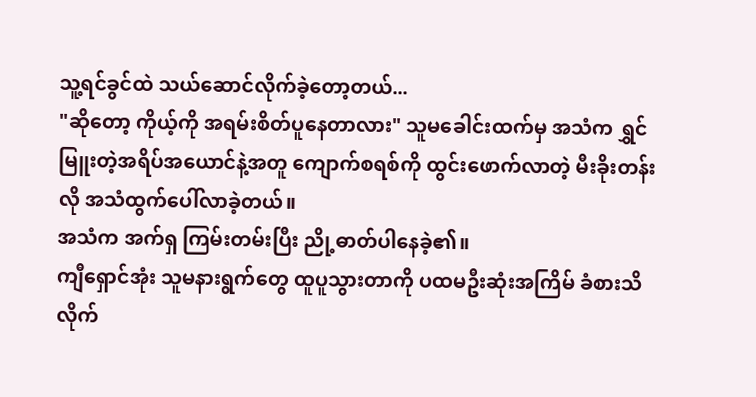သူ့ရင်ခွင်ထဲ သယ်ဆောင်လိုက်ခဲ့တော့တယ်...
"ဆိုတော့ ကိုယ့်ကို အရမ်းစိတ်ပူနေတာလား" သူမခေါင်းထက်မှ အသံက ရွှင်မြူးတဲ့အရိပ်အယောင်နဲ့အတူ ကျောက်စရစ်ကို ထွင်းဖောက်လာတဲ့ မီးခိုးတန်းလို အသံထွက်ပေါ်လာခဲ့တယ်။
အသံက အက်ရှ ကြမ်းတမ်းပြီး ညို့ဓာတ်ပါနေခဲ့၏။
ကျီရှောင်အုံး သူမနားရွက်တွေ ထူပူသွားတာကို ပထမဦးဆုံးအကြိမ် ခံစားသိလိုက်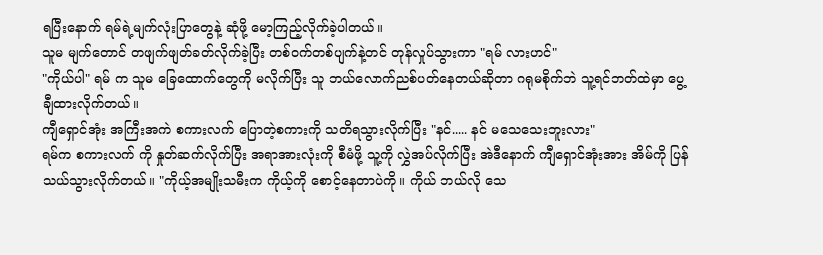ရပြီးနောက် ရမ်ရဲ့မျက်လုံးပြာတွေနဲ့ ဆုံဖို့ မော့ကြည့်လိုက်ခဲ့ပါတယ်။
သူမ မျက်တောင် တဖျက်ဖျတ်ခတ်လိုက်ခဲ့ပြီး တစ်ဝက်တစ်ပျက်နဲ့တင် တုန်လှုပ်သွားကာ "ရမ် လားဟင်"
"ကိုယ်ပါ" ရမ် က သူမ ခြေထောက်တွေကို မလိုက်ပြီး သူ ဘယ်လောက်ညစ်ပတ်နေတယ်ဆိုတာ ဂရုမစိုက်ဘဲ သူ့ရင်ဘတ်ထဲမှာ ပွေ့ချီထားလိုက်တယ်။
ကျီရှောင်အုံး အကြီးအကဲ စကားလက် ပြောတဲ့စကားကို သတိရသွားလိုက်ပြီး "နင်..... နင် မသေသေးဘူးလား"
ရမ်က စကားလက် ကို နှုတ်ဆက်လိုက်ပြီး အရာအားလုံးကို စီမံဖို့ သူ့ကို လွှဲအပ်လိုက်ပြီး အဲဒီနောက် ကျီရှောင်အုံးအား အိမ်ကို ပြန်သယ်သွားလိုက်တယ်။ "ကိုယ့်အမျိုးသမီးက ကိုယ့်ကို စောင့်နေတာပဲကို။ ကိုယ် ဘယ်လို သေ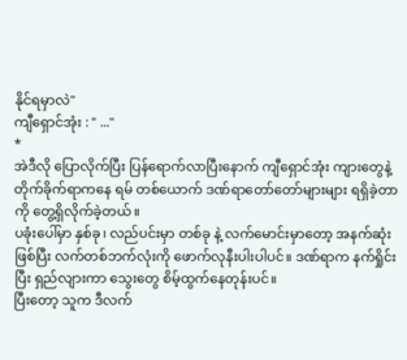နိုင်ရမှာလဲ"
ကျီရှောင်အုံး : " ..."
*
အဲဒီလို ပြောလိုက်ပြီး ပြန်ရောက်လာပြီးနောက် ကျီရှောင်အုံး ကျားတွေနဲ့ တိုက်ခိုက်ရာကနေ ရမ် တစ်ယောက် ဒဏ်ရာတော်တော်များများ ရရှိခဲ့တာကို တွေ့ရှိလိုက်ခဲ့တယ်။
ပခုံးပေါ်မှာ နှစ်ခု၊ လည်ပင်းမှာ တစ်ခု နဲ့ လက်မောင်းမှာတော့ အနက်ဆုံးဖြစ်ပြီး လက်တစ်ဘက်လုံးကို ဖောက်လုနီးပါးပါပင်။ ဒဏ်ရာက နက်ရှိုင်းပြီး ရှည်လျားကာ သွေးတွေ စိမ့်ထွက်နေတုန်းပင်။
ပြီးတော့ သူက ဒီလက်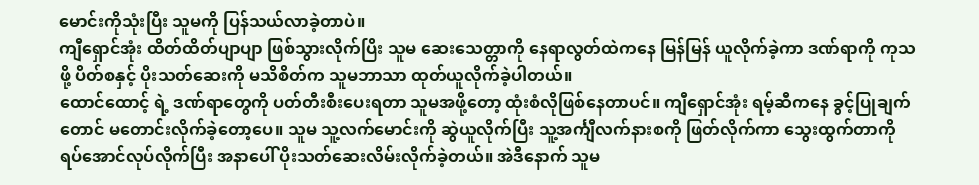မောင်းကိုသုံးပြီး သူမကို ပြန်သယ်လာခဲ့တာပဲ။
ကျီရှောင်အုံး ထိတ်ထိတ်ပျာပျာ ဖြစ်သွားလိုက်ပြိး သူမ ဆေးသေတ္တာကို နေရာလွတ်ထဲကနေ မြန်မြန် ယူလိုက်ခဲ့ကာ ဒဏ်ရာကို ကုသဖို့ ပိတ်စနှင့် ပိုးသတ်ဆေးကို မသိစိတ်က သူမဘာသာ ထုတ်ယူလိုက်ခဲ့ပါတယ်။
ထောင်ထောင့် ရဲ့ ဒဏ်ရာတွေကို ပတ်တီးစီးပေးရတာ သူမအဖို့တော့ ထုံးစံလိုဖြစ်နေတာပင်။ ကျီရှောင်အုံး ရမ့်ဆီကနေ ခွင့်ပြုချက်တောင် မတောင်းလိုက်ခဲ့တော့ပေ။ သူမ သူ့လက်မောင်းကို ဆွဲယူလိုက်ပြီး သူ့အင်္ကျီလက်နားစကို ဖြတ်လိုက်ကာ သွေးထွက်တာကို ရပ်အောင်လုပ်လိုက်ပြီး အနာပေါ် ပိုးသတ်ဆေးလိမ်းလိုက်ခဲ့တယ်။ အဲဒီနောက် သူမ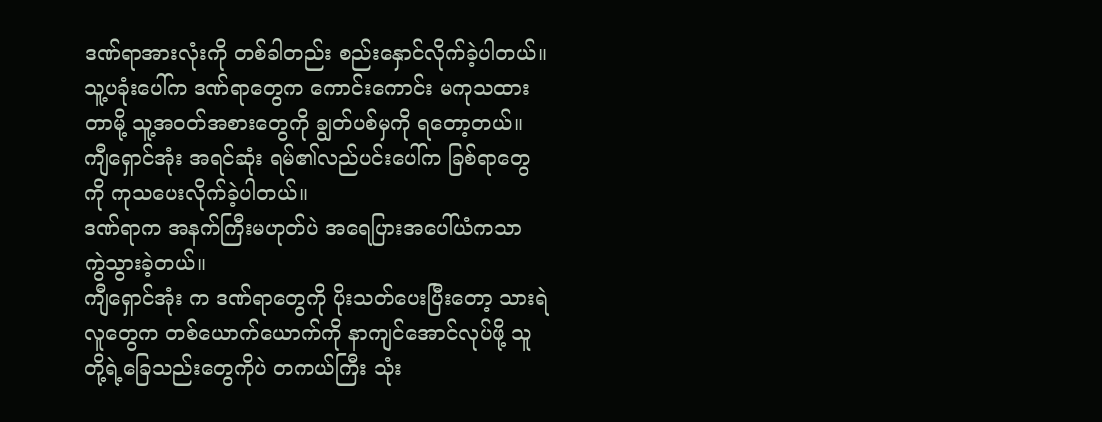ဒဏ်ရာအားလုံးကို တစ်ခါတည်း စည်းနှောင်လိုက်ခဲ့ပါတယ်။
သူ့ပခုံးပေါ်က ဒဏ်ရာတွေက ကောင်းကောင်း မကုသထားတာမို့ သူ့အဝတ်အစားတွေကို ချွတ်ပစ်မှကို ရတော့တယ်။ ကျီရှောင်အုံး အရင်ဆုံး ရမ်၏လည်ပင်းပေါ်က ခြစ်ရာတွေကို ကုသပေးလိုက်ခဲ့ပါတယ်။
ဒဏ်ရာက အနက်ကြီးမဟုတ်ပဲ အရေပြားအပေါ်ယံကသာ ကွဲသွားခဲ့တယ်။
ကျီရှောင်အုံး က ဒဏ်ရာတွေကို ပိုးသတ်ပေးပြီးတော့ သားရဲလူတွေက တစ်ယောက်ယောက်ကို နာကျင်အောင်လုပ်ဖို့ သူတို့ရဲ့ခြေသည်းတွေကိုပဲ တကယ်ကြီး သုံး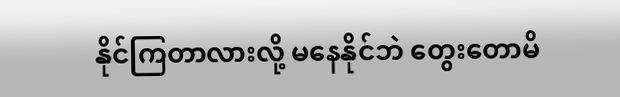နိုင်ကြတာလားလို့ မနေနိုင်ဘဲ တွေးတောမိ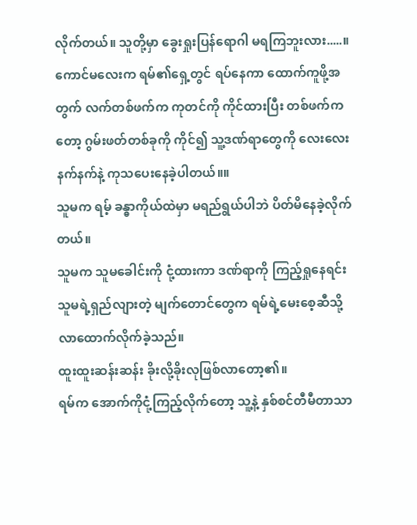လိုက်တယ်။ သူတို့မှာ ခွေးရှုးပြန်ရောဂါ မရကြဘူးလား.....။
ကောင်မလေးက ရမ်၏ရှေ့တွင် ရပ်နေကာ ထောက်ကူဖို့အတွက် လက်တစ်ဖက်က ကုတင်ကို ကိုင်ထားပြီး တစ်ဖက်ကတော့ ဂွမ်းဖတ်တစ်ခုကို ကိုင်၍ သူ့ဒဏ်ရာတွေကို လေးလေးနက်နက်နဲ့ ကုသပေးနေခဲ့ပါတယ်။။
သူမက ရမ့် ခန္ဓာကိုယ်ထဲမှာ မရည်ရွယ်ပါဘဲ ပိတ်မိနေခဲ့လိုက်တယ်။
သူမက သူမခေါင်းကို ငုံ့ထားကာ ဒဏ်ရာကို ကြည့်ရှုနေရင်း သူမရဲ့ရှည်လျားတဲ့ မျက်တောင်တွေက ရမ်ရဲ့မေးစေ့ဆီသို့ လာထောက်လိုက်ခဲ့သည်။
ထူးထူးဆန်းဆန်း ခိုးလို့ခိုးလုဖြစ်လာတော့၏။
ရမ်က အောက်ကိုငုံ့ကြည့်လိုက်တော့ သူ့နဲ့ နှစ်စင်တီမီတာသာ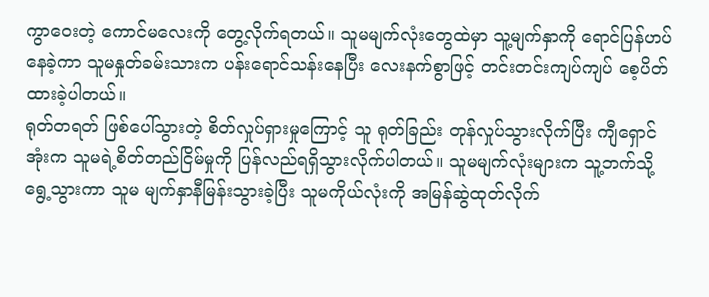ကွာဝေးတဲ့ ကောင်မလေးကို တွေ့လိုက်ရတယ်။ သူမမျက်လုံးတွေထဲမှာ သူ့မျက်နှာကို ရောင်ပြန်ဟပ်နေခဲ့ကာ သူမနှုတ်ခမ်းသားက ပန်းရောင်သန်းနေပြီး လေးနက်စွာဖြင့် တင်းတင်းကျပ်ကျပ် စေ့ပိတ်ထားခဲ့ပါတယ်။
ရုတ်တရတ် ဖြစ်ပေါ်သွားတဲ့ စိတ်လှုပ်ရှားမှုကြောင့် သူ ရုတ်ခြည်း တုန်လှုပ်သွားလိုက်ပြီး ကျီရှောင်အုံးက သူမရဲ့စိတ်တည်ငြိမ်မှုကို ပြန်လည်ရရှိသွားလိုက်ပါတယ်။ သူမမျက်လုံးများက သူ့ဘက်သို့ ရွေ့သွားကာ သူမ မျက်နှာနီမြန်းသွားခဲ့ပြီး သူမကိုယ်လုံးကို အမြန်ဆွဲထုတ်လိုက်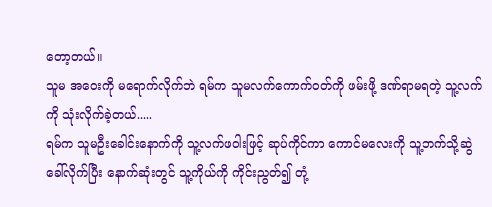တော့တယ်။
သူမ အဝေးကို မရောက်လိုက်ဘဲ ရမ်က သူမလက်ကောက်ဝတ်ကို ဖမ်းဖို့ ဒဏ်ရာမရတဲ့ သူ့လက်ကို သုံးလိုက်ခဲ့တယ်.....
ရမ်က သူမဦးခေါင်းနောက်ကို သူ့လက်ဖဝါးဖြင့် ဆုပ်ကိုင်ကာ ကောင်မလေးကို သူ့ဘက်သို့ဆွဲခေါ်လိုက်ပြီး နောက်ဆုံးတွင် သူ့ကိုယ်ကို ကိုင်းညွတ်၍ တုံ့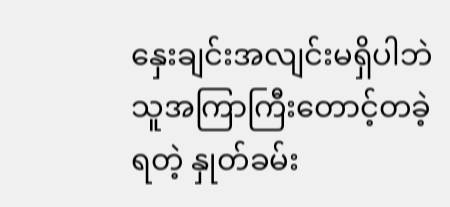နှေးချင်းအလျင်းမရှိပါဘဲ သူအကြာကြီးတောင့်တခဲ့ရတဲ့ နှုတ်ခမ်း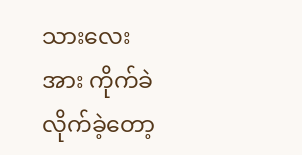သားလေးအား ကိုက်ခဲလိုက်ခဲ့တော့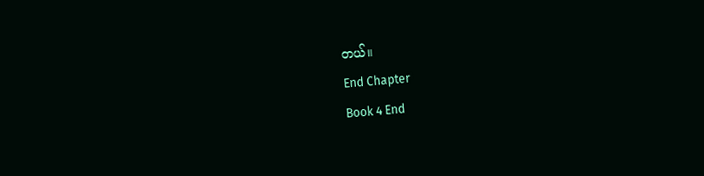တယ်။
End Chapter
Book 4 End